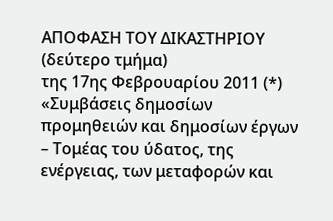ΑΠΟΦΑΣΗ ΤΟΥ ΔΙΚΑΣΤΗΡΙΟΥ (δεύτερο τμήμα)
της 17ης Φεβρουαρίου 2011 (*)
«Συμβάσεις δημοσίων προμηθειών και δημοσίων έργων – Τομέας του ύδατος, της ενέργειας, των μεταφορών και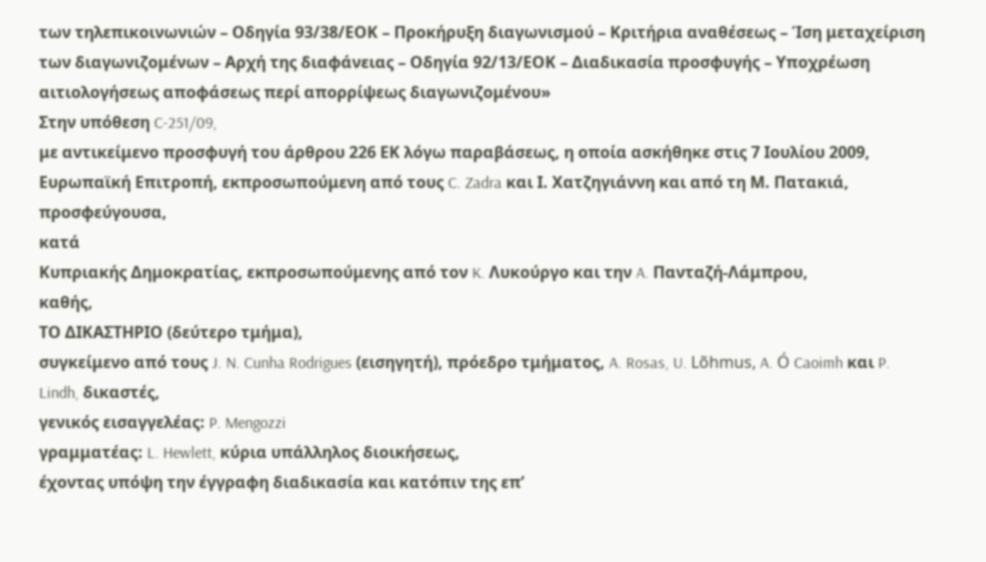των τηλεπικοινωνιών – Οδηγία 93/38/ΕΟΚ – Προκήρυξη διαγωνισμού – Κριτήρια αναθέσεως – Ίση μεταχείριση των διαγωνιζομένων – Αρχή της διαφάνειας – Οδηγία 92/13/ΕΟΚ – Διαδικασία προσφυγής – Υποχρέωση αιτιολογήσεως αποφάσεως περί απορρίψεως διαγωνιζομένου»
Στην υπόθεση C-251/09,
με αντικείμενο προσφυγή του άρθρου 226 ΕΚ λόγω παραβάσεως, η οποία ασκήθηκε στις 7 Ιουλίου 2009,
Ευρωπαϊκή Επιτροπή, εκπροσωπούμενη από τους C. Zadra και Ι. Χατζηγιάννη και από τη Μ. Πατακιά,
προσφεύγουσα,
κατά
Κυπριακής Δημοκρατίας, εκπροσωπούμενης από τον K. Λυκούργο και την A. Πανταζή-Λάμπρου,
καθής,
ΤΟ ΔΙΚΑΣΤΗΡΙΟ (δεύτερο τμήμα),
συγκείμενο από τους J. N. Cunha Rodrigues (εισηγητή), πρόεδρο τμήματος, A. Rosas, U. Lõhmus, A. Ó Caoimh και P. Lindh, δικαστές,
γενικός εισαγγελέας: P. Mengozzi
γραμματέας: L. Hewlett, κύρια υπάλληλος διοικήσεως,
έχοντας υπόψη την έγγραφη διαδικασία και κατόπιν της επ’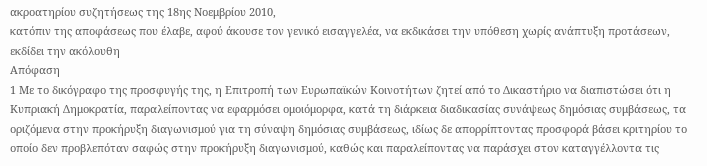ακροατηρίου συζητήσεως της 18ης Νοεμβρίου 2010,
κατόπιν της αποφάσεως που έλαβε, αφού άκουσε τον γενικό εισαγγελέα, να εκδικάσει την υπόθεση χωρίς ανάπτυξη προτάσεων,
εκδίδει την ακόλουθη
Απόφαση
1 Με το δικόγραφο της προσφυγής της, η Επιτροπή των Ευρωπαϊκών Κοινοτήτων ζητεί από το Δικαστήριο να διαπιστώσει ότι η Κυπριακή Δημοκρατία, παραλείποντας να εφαρμόσει ομοιόμορφα, κατά τη διάρκεια διαδικασίας συνάψεως δημόσιας συμβάσεως, τα οριζόμενα στην προκήρυξη διαγωνισμού για τη σύναψη δημόσιας συμβάσεως, ιδίως δε απορρίπτοντας προσφορά βάσει κριτηρίου το οποίο δεν προβλεπόταν σαφώς στην προκήρυξη διαγωνισμού, καθώς και παραλείποντας να παράσχει στον καταγγέλλοντα τις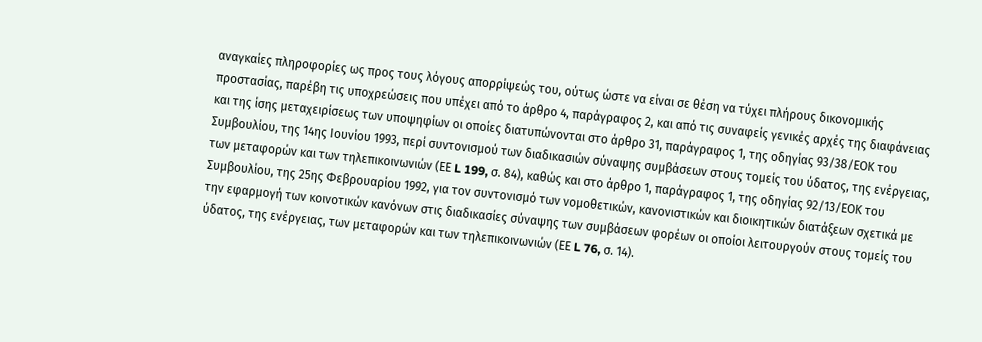αναγκαίες πληροφορίες ως προς τους λόγους απορρίψεώς του, ούτως ώστε να είναι σε θέση να τύχει πλήρους δικονομικής προστασίας, παρέβη τις υποχρεώσεις που υπέχει από το άρθρο 4, παράγραφος 2, και από τις συναφείς γενικές αρχές της διαφάνειας και της ίσης μεταχειρίσεως των υποψηφίων οι οποίες διατυπώνονται στο άρθρο 31, παράγραφος 1, της οδηγίας 93/38/ΕΟΚ του Συμβουλίου, της 14ης Ιουνίου 1993, περί συντονισμού των διαδικασιών σύναψης συμβάσεων στους τομείς του ύδατος, της ενέργειας, των μεταφορών και των τηλεπικοινωνιών (ΕΕ L 199, σ. 84), καθώς και στο άρθρο 1, παράγραφος 1, της οδηγίας 92/13/ΕΟΚ του Συμβουλίου, της 25ης Φεβρουαρίου 1992, για τον συντονισμό των νομοθετικών, κανονιστικών και διοικητικών διατάξεων σχετικά με την εφαρμογή των κοινοτικών κανόνων στις διαδικασίες σύναψης των συμβάσεων φορέων οι οποίοι λειτουργούν στους τομείς του ύδατος, της ενέργειας, των μεταφορών και των τηλεπικοινωνιών (ΕΕ L 76, σ. 14).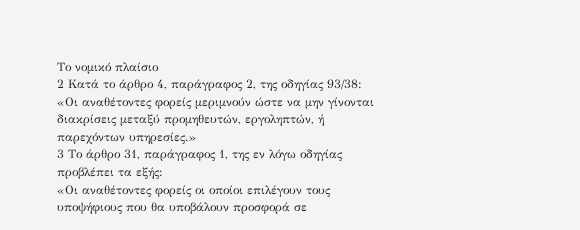Το νομικό πλαίσιο
2 Κατά το άρθρο 4, παράγραφος 2, της οδηγίας 93/38:
«Οι αναθέτοντες φορείς μεριμνούν ώστε να μην γίνονται διακρίσεις μεταξύ προμηθευτών, εργοληπτών, ή παρεχόντων υπηρεσίες.»
3 Το άρθρο 31, παράγραφος 1, της εν λόγω οδηγίας προβλέπει τα εξής:
«Οι αναθέτοντες φορείς οι οποίοι επιλέγουν τους υποψήφιους που θα υποβάλουν προσφορά σε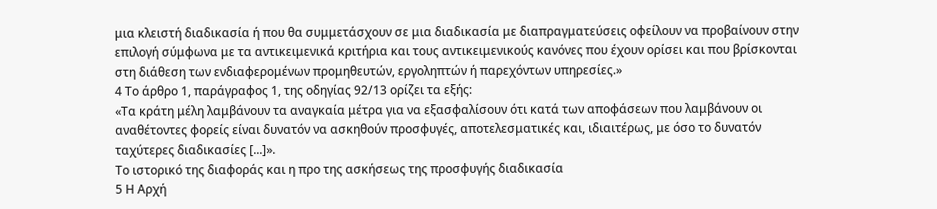μια κλειστή διαδικασία ή που θα συμμετάσχουν σε μια διαδικασία με διαπραγματεύσεις οφείλουν να προβαίνουν στην επιλογή σύμφωνα με τα αντικειμενικά κριτήρια και τους αντικειμενικούς κανόνες που έχουν ορίσει και που βρίσκονται στη διάθεση των ενδιαφερομένων προμηθευτών, εργοληπτών ή παρεχόντων υπηρεσίες.»
4 Το άρθρο 1, παράγραφος 1, της οδηγίας 92/13 ορίζει τα εξής:
«Τα κράτη μέλη λαμβάνουν τα αναγκαία μέτρα για να εξασφαλίσουν ότι κατά των αποφάσεων που λαμβάνουν οι αναθέτοντες φορείς είναι δυνατόν να ασκηθούν προσφυγές, αποτελεσματικές και, ιδιαιτέρως, με όσο το δυνατόν ταχύτερες διαδικασίες [...]».
Το ιστορικό της διαφοράς και η προ της ασκήσεως της προσφυγής διαδικασία
5 Η Αρχή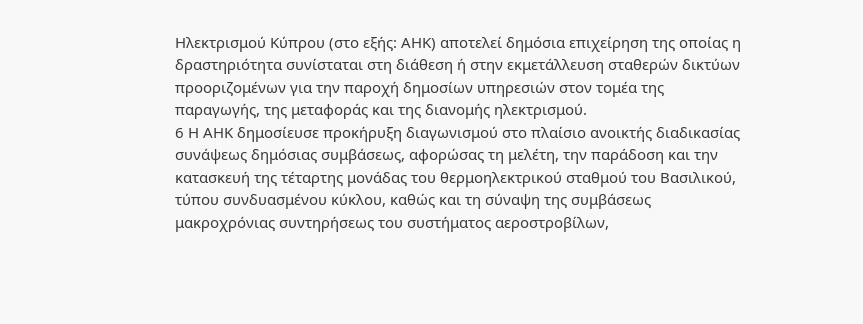Ηλεκτρισμού Κύπρου (στο εξής: ΑΗΚ) αποτελεί δημόσια επιχείρηση της οποίας η δραστηριότητα συνίσταται στη διάθεση ή στην εκμετάλλευση σταθερών δικτύων προοριζομένων για την παροχή δημοσίων υπηρεσιών στον τομέα της παραγωγής, της μεταφοράς και της διανομής ηλεκτρισμού.
6 Η ΑΗΚ δημοσίευσε προκήρυξη διαγωνισμού στο πλαίσιο ανοικτής διαδικασίας συνάψεως δημόσιας συμβάσεως, αφορώσας τη μελέτη, την παράδοση και την κατασκευή της τέταρτης μονάδας του θερμοηλεκτρικού σταθμού του Βασιλικού, τύπου συνδυασμένου κύκλου, καθώς και τη σύναψη της συμβάσεως μακροχρόνιας συντηρήσεως του συστήματος αεροστροβίλων,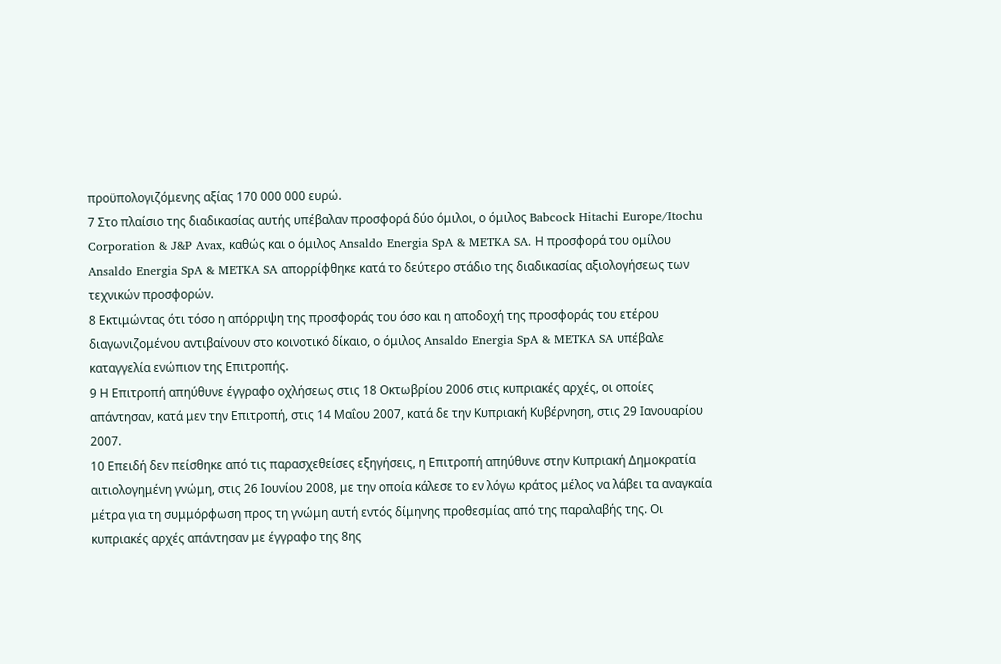προϋπολογιζόμενης αξίας 170 000 000 ευρώ.
7 Στο πλαίσιο της διαδικασίας αυτής υπέβαλαν προσφορά δύο όμιλοι, ο όμιλος Babcock Hitachi Europe/Itochu Corporation & J&P Avax, καθώς και ο όμιλος Ansaldo Energia SpA & METKA SA. Η προσφορά του ομίλου Ansaldo Energia SpA & METKA SA απορρίφθηκε κατά το δεύτερο στάδιο της διαδικασίας αξιολογήσεως των τεχνικών προσφορών.
8 Εκτιμώντας ότι τόσο η απόρριψη της προσφοράς του όσο και η αποδοχή της προσφοράς του ετέρου διαγωνιζομένου αντιβαίνουν στο κοινοτικό δίκαιο, ο όμιλος Ansaldo Energia SpA & METKA SA υπέβαλε καταγγελία ενώπιον της Επιτροπής.
9 Η Επιτροπή απηύθυνε έγγραφο οχλήσεως στις 18 Οκτωβρίου 2006 στις κυπριακές αρχές, οι οποίες απάντησαν, κατά μεν την Επιτροπή, στις 14 Μαΐου 2007, κατά δε την Κυπριακή Κυβέρνηση, στις 29 Ιανουαρίου 2007.
10 Επειδή δεν πείσθηκε από τις παρασχεθείσες εξηγήσεις, η Επιτροπή απηύθυνε στην Κυπριακή Δημοκρατία αιτιολογημένη γνώμη, στις 26 Ιουνίου 2008, με την οποία κάλεσε το εν λόγω κράτος μέλος να λάβει τα αναγκαία μέτρα για τη συμμόρφωση προς τη γνώμη αυτή εντός δίμηνης προθεσμίας από της παραλαβής της. Οι κυπριακές αρχές απάντησαν με έγγραφο της 8ης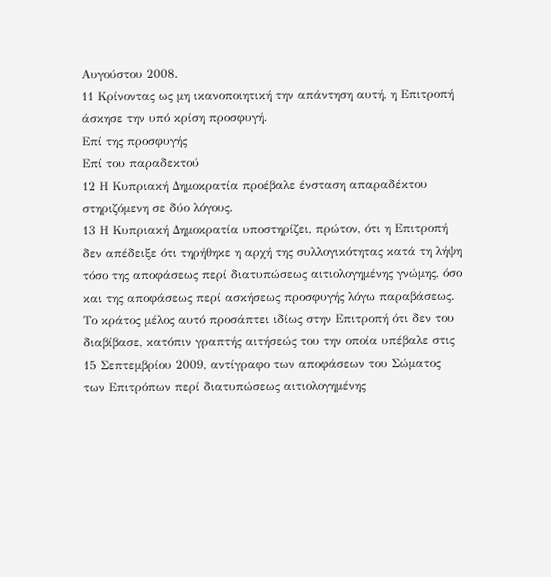Αυγούστου 2008.
11 Κρίνοντας ως μη ικανοποιητική την απάντηση αυτή, η Επιτροπή άσκησε την υπό κρίση προσφυγή.
Επί της προσφυγής
Επί του παραδεκτού
12 Η Κυπριακή Δημοκρατία προέβαλε ένσταση απαραδέκτου στηριζόμενη σε δύο λόγους.
13 Η Κυπριακή Δημοκρατία υποστηρίζει, πρώτον, ότι η Επιτροπή δεν απέδειξε ότι τηρήθηκε η αρχή της συλλογικότητας κατά τη λήψη τόσο της αποφάσεως περί διατυπώσεως αιτιολογημένης γνώμης, όσο και της αποφάσεως περί ασκήσεως προσφυγής λόγω παραβάσεως. Το κράτος μέλος αυτό προσάπτει ιδίως στην Επιτροπή ότι δεν του διαβίβασε, κατόπιν γραπτής αιτήσεώς του την οποία υπέβαλε στις 15 Σεπτεμβρίου 2009, αντίγραφο των αποφάσεων του Σώματος των Επιτρόπων περί διατυπώσεως αιτιολογημένης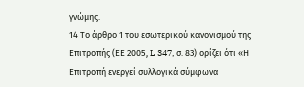γνώμης.
14 Το άρθρο 1 του εσωτερικού κανονισμού της Επιτροπής (ΕΕ 2005, L 347, σ. 83) ορίζει ότι «Η Επιτροπή ενεργεί συλλογικά σύμφωνα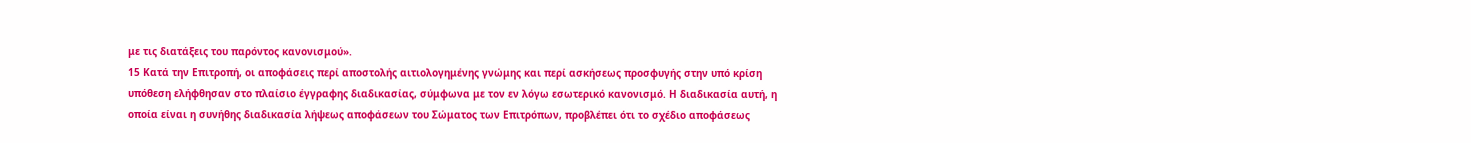με τις διατάξεις του παρόντος κανονισμού».
15 Κατά την Επιτροπή, οι αποφάσεις περί αποστολής αιτιολογημένης γνώμης και περί ασκήσεως προσφυγής στην υπό κρίση υπόθεση ελήφθησαν στο πλαίσιο έγγραφης διαδικασίας, σύμφωνα με τον εν λόγω εσωτερικό κανονισμό. Η διαδικασία αυτή, η οποία είναι η συνήθης διαδικασία λήψεως αποφάσεων του Σώματος των Επιτρόπων, προβλέπει ότι το σχέδιο αποφάσεως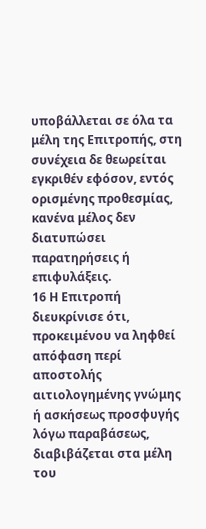υποβάλλεται σε όλα τα μέλη της Επιτροπής, στη συνέχεια δε θεωρείται εγκριθέν εφόσον, εντός ορισμένης προθεσμίας, κανένα μέλος δεν διατυπώσει παρατηρήσεις ή επιφυλάξεις.
16 Η Επιτροπή διευκρίνισε ότι, προκειμένου να ληφθεί απόφαση περί αποστολής αιτιολογημένης γνώμης ή ασκήσεως προσφυγής λόγω παραβάσεως, διαβιβάζεται στα μέλη του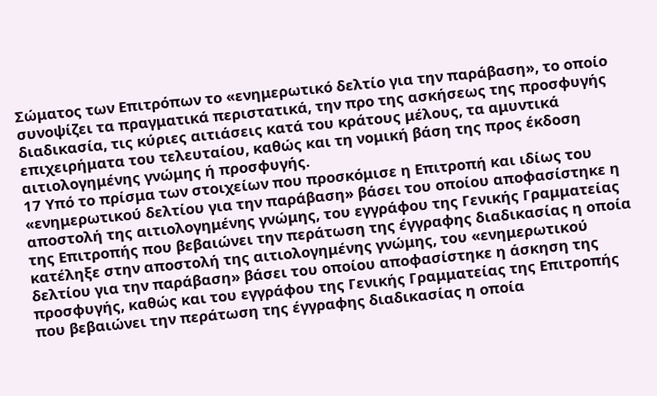Σώματος των Επιτρόπων το «ενημερωτικό δελτίο για την παράβαση», το οποίο συνοψίζει τα πραγματικά περιστατικά, την προ της ασκήσεως της προσφυγής διαδικασία, τις κύριες αιτιάσεις κατά του κράτους μέλους, τα αμυντικά επιχειρήματα του τελευταίου, καθώς και τη νομική βάση της προς έκδοση αιτιολογημένης γνώμης ή προσφυγής.
17 Υπό το πρίσμα των στοιχείων που προσκόμισε η Επιτροπή και ιδίως του «ενημερωτικού δελτίου για την παράβαση» βάσει του οποίου αποφασίστηκε η αποστολή της αιτιολογημένης γνώμης, του εγγράφου της Γενικής Γραμματείας της Επιτροπής που βεβαιώνει την περάτωση της έγγραφης διαδικασίας η οποία κατέληξε στην αποστολή της αιτιολογημένης γνώμης, του «ενημερωτικού δελτίου για την παράβαση» βάσει του οποίου αποφασίστηκε η άσκηση της προσφυγής, καθώς και του εγγράφου της Γενικής Γραμματείας της Επιτροπής που βεβαιώνει την περάτωση της έγγραφης διαδικασίας η οποία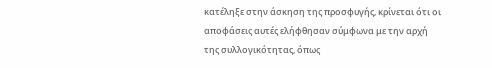κατέληξε στην άσκηση της προσφυγής, κρίνεται ότι οι αποφάσεις αυτές ελήφθησαν σύμφωνα με την αρχή της συλλογικότητας, όπως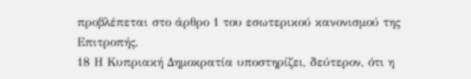προβλέπεται στο άρθρο 1 του εσωτερικού κανονισμού της Επιτροπής.
18 Η Κυπριακή Δημοκρατία υποστηρίζει, δεύτερον, ότι η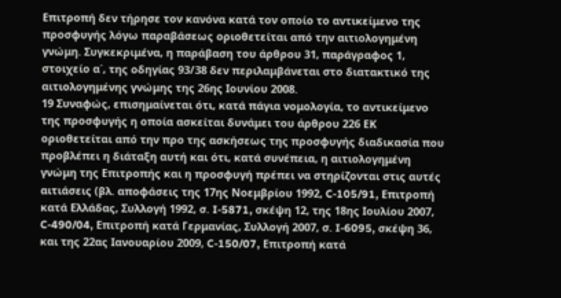Επιτροπή δεν τήρησε τον κανόνα κατά τον οποίο το αντικείμενο της προσφυγής λόγω παραβάσεως οριοθετείται από την αιτιολογημένη γνώμη. Συγκεκριμένα, η παράβαση του άρθρου 31, παράγραφος 1, στοιχείο α΄, της οδηγίας 93/38 δεν περιλαμβάνεται στο διατακτικό της αιτιολογημένης γνώμης της 26ης Ιουνίου 2008.
19 Συναφώς, επισημαίνεται ότι, κατά πάγια νομολογία, το αντικείμενο της προσφυγής η οποία ασκείται δυνάμει του άρθρου 226 ΕΚ οριοθετείται από την προ της ασκήσεως της προσφυγής διαδικασία που προβλέπει η διάταξη αυτή και ότι, κατά συνέπεια, η αιτιολογημένη γνώμη της Επιτροπής και η προσφυγή πρέπει να στηρίζονται στις αυτές αιτιάσεις (βλ. αποφάσεις της 17ης Νοεμβρίου 1992, C-105/91, Επιτροπή κατά Ελλάδας, Συλλογή 1992, σ. I-5871, σκέψη 12, της 18ης Ιουλίου 2007, C-490/04, Επιτροπή κατά Γερμανίας, Συλλογή 2007, σ. I-6095, σκέψη 36, και της 22ας Ιανουαρίου 2009, C-150/07, Επιτροπή κατά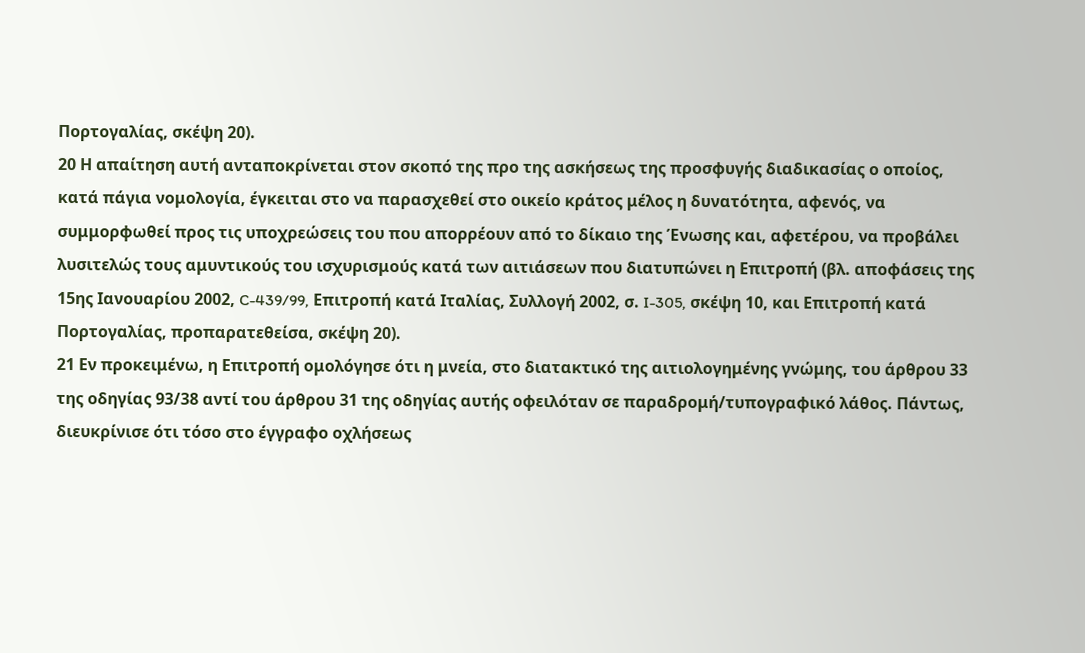Πορτογαλίας, σκέψη 20).
20 Η απαίτηση αυτή ανταποκρίνεται στον σκοπό της προ της ασκήσεως της προσφυγής διαδικασίας ο οποίος, κατά πάγια νομολογία, έγκειται στο να παρασχεθεί στο οικείο κράτος μέλος η δυνατότητα, αφενός, να συμμορφωθεί προς τις υποχρεώσεις του που απορρέουν από το δίκαιο της Ένωσης και, αφετέρου, να προβάλει λυσιτελώς τους αμυντικούς του ισχυρισμούς κατά των αιτιάσεων που διατυπώνει η Επιτροπή (βλ. αποφάσεις της 15ης Ιανουαρίου 2002, C-439/99, Επιτροπή κατά Ιταλίας, Συλλογή 2002, σ. I-305, σκέψη 10, και Επιτροπή κατά Πορτογαλίας, προπαρατεθείσα, σκέψη 20).
21 Εν προκειμένω, η Επιτροπή ομολόγησε ότι η μνεία, στο διατακτικό της αιτιολογημένης γνώμης, του άρθρου 33 της οδηγίας 93/38 αντί του άρθρου 31 της οδηγίας αυτής οφειλόταν σε παραδρομή/τυπογραφικό λάθος. Πάντως, διευκρίνισε ότι τόσο στο έγγραφο οχλήσεως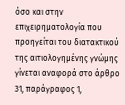όσο και στην επιχειρηματολογία που προηγείται του διατακτικού της αιτιολογημένης γνώμης γίνεται αναφορά στο άρθρο 31, παράγραφος 1,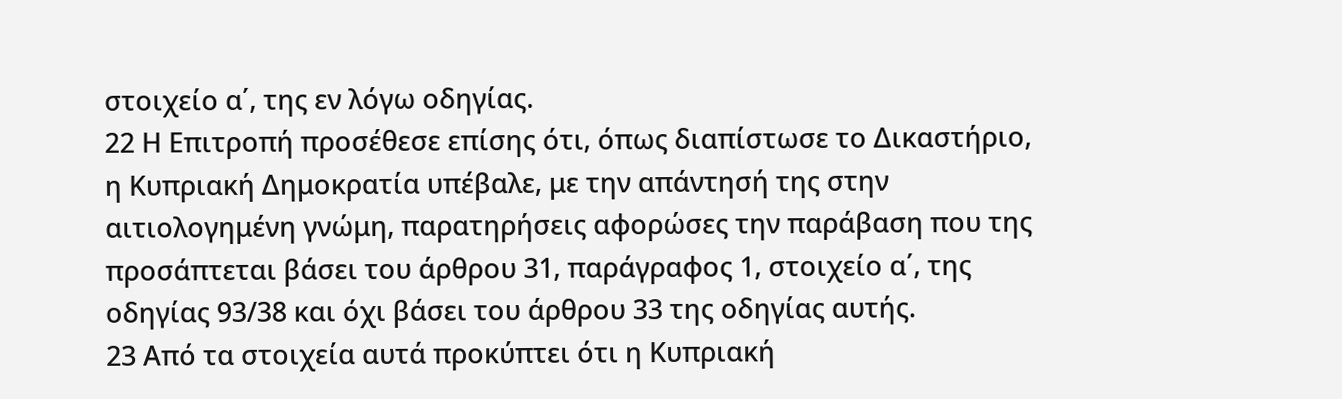στοιχείο α΄, της εν λόγω οδηγίας.
22 Η Επιτροπή προσέθεσε επίσης ότι, όπως διαπίστωσε το Δικαστήριο, η Κυπριακή Δημοκρατία υπέβαλε, με την απάντησή της στην αιτιολογημένη γνώμη, παρατηρήσεις αφορώσες την παράβαση που της προσάπτεται βάσει του άρθρου 31, παράγραφος 1, στοιχείο α΄, της οδηγίας 93/38 και όχι βάσει του άρθρου 33 της οδηγίας αυτής.
23 Από τα στοιχεία αυτά προκύπτει ότι η Κυπριακή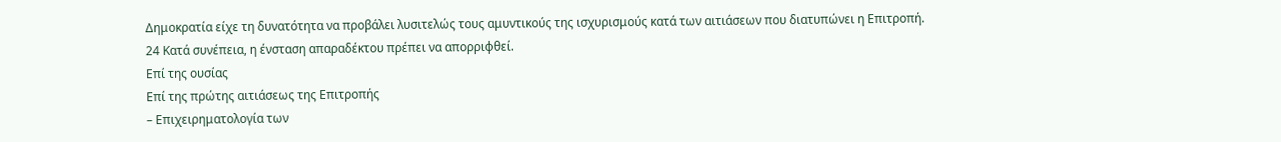Δημοκρατία είχε τη δυνατότητα να προβάλει λυσιτελώς τους αμυντικούς της ισχυρισμούς κατά των αιτιάσεων που διατυπώνει η Επιτροπή.
24 Κατά συνέπεια, η ένσταση απαραδέκτου πρέπει να απορριφθεί.
Επί της ουσίας
Επί της πρώτης αιτιάσεως της Επιτροπής
– Επιχειρηματολογία των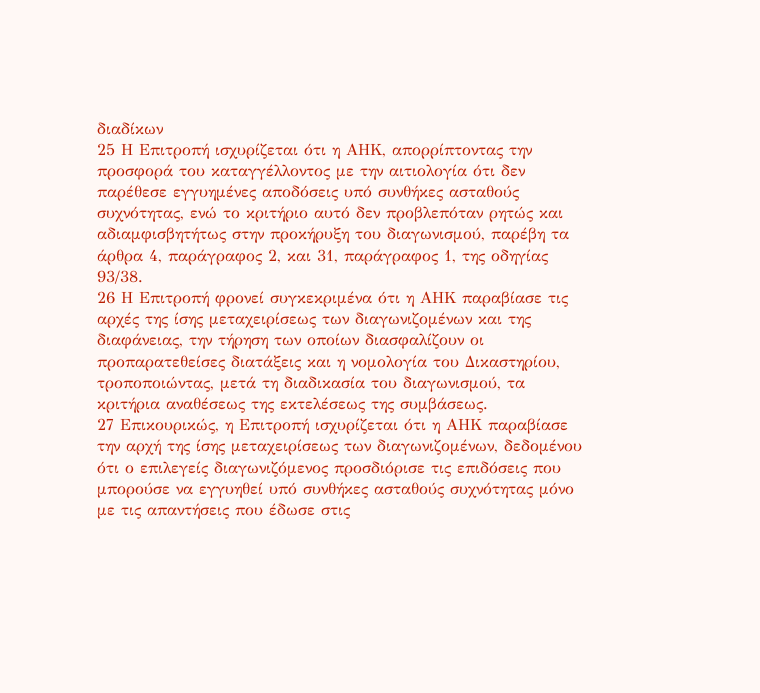διαδίκων
25 Η Επιτροπή ισχυρίζεται ότι η ΑΗΚ, απορρίπτοντας την προσφορά του καταγγέλλοντος με την αιτιολογία ότι δεν παρέθεσε εγγυημένες αποδόσεις υπό συνθήκες ασταθούς συχνότητας, ενώ το κριτήριο αυτό δεν προβλεπόταν ρητώς και αδιαμφισβητήτως στην προκήρυξη του διαγωνισμού, παρέβη τα άρθρα 4, παράγραφος 2, και 31, παράγραφος 1, της οδηγίας 93/38.
26 Η Επιτροπή φρονεί συγκεκριμένα ότι η ΑΗΚ παραβίασε τις αρχές της ίσης μεταχειρίσεως των διαγωνιζομένων και της διαφάνειας, την τήρηση των οποίων διασφαλίζουν οι προπαρατεθείσες διατάξεις και η νομολογία του Δικαστηρίου, τροποποιώντας, μετά τη διαδικασία του διαγωνισμού, τα κριτήρια αναθέσεως της εκτελέσεως της συμβάσεως.
27 Επικουρικώς, η Επιτροπή ισχυρίζεται ότι η ΑΗΚ παραβίασε την αρχή της ίσης μεταχειρίσεως των διαγωνιζομένων, δεδομένου ότι ο επιλεγείς διαγωνιζόμενος προσδιόρισε τις επιδόσεις που μπορούσε να εγγυηθεί υπό συνθήκες ασταθούς συχνότητας μόνο με τις απαντήσεις που έδωσε στις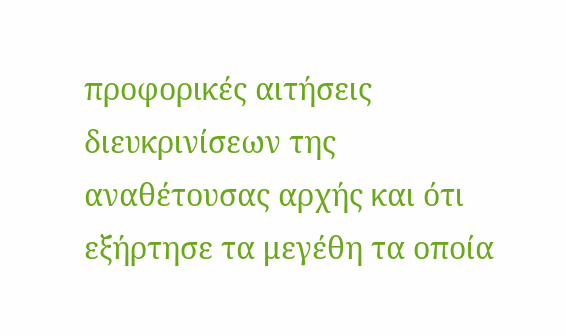προφορικές αιτήσεις διευκρινίσεων της αναθέτουσας αρχής και ότι εξήρτησε τα μεγέθη τα οποία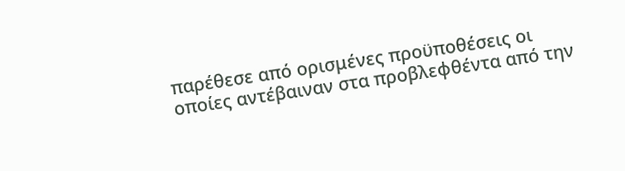παρέθεσε από ορισμένες προϋποθέσεις οι οποίες αντέβαιναν στα προβλεφθέντα από την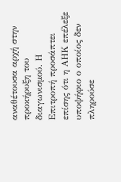αναθέτουσα αρχή στην προκήρυξη του διαγωνισμού. Η Επιτροπή προσάπτει επίσης ότι η ΑΗΚ επέλεξε υποψήφιο ο οποίος δεν πληρούσε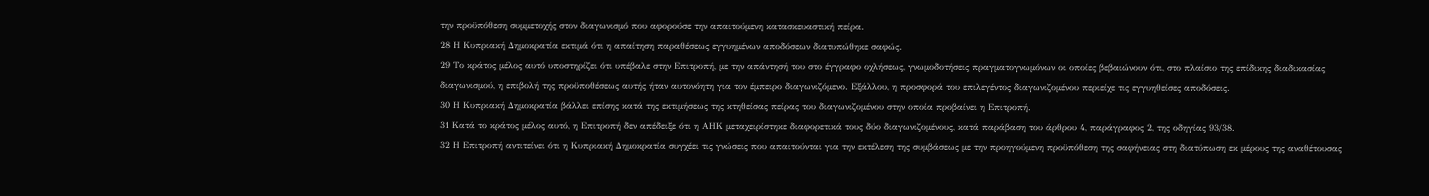την προϋπόθεση συμμετοχής στον διαγωνισμό που αφορούσε την απαιτούμενη κατασκευαστική πείρα.
28 Η Κυπριακή Δημοκρατία εκτιμά ότι η απαίτηση παραθέσεως εγγυημένων αποδόσεων διατυπώθηκε σαφώς.
29 Το κράτος μέλος αυτό υποστηρίζει ότι υπέβαλε στην Επιτροπή, με την απάντησή του στο έγγραφο οχλήσεως, γνωμοδοτήσεις πραγματογνωμόνων οι οποίες βεβαιώνουν ότι, στο πλαίσιο της επίδικης διαδικασίας διαγωνισμού, η επιβολή της προϋποθέσεως αυτής ήταν αυτονόητη για τον έμπειρο διαγωνιζόμενο. Εξάλλου, η προσφορά του επιλεγέντος διαγωνιζομένου περιείχε τις εγγυηθείσες αποδόσεις.
30 Η Κυπριακή Δημοκρατία βάλλει επίσης κατά της εκτιμήσεως της κτηθείσας πείρας του διαγωνιζομένου στην οποία προβαίνει η Επιτροπή.
31 Κατά το κράτος μέλος αυτό, η Επιτροπή δεν απέδειξε ότι η ΑΗΚ μεταχειρίστηκε διαφορετικά τους δύο διαγωνιζομένους, κατά παράβαση του άρθρου 4, παράγραφος 2, της οδηγίας 93/38.
32 Η Επιτροπή αντιτείνει ότι η Κυπριακή Δημοκρατία συγχέει τις γνώσεις που απαιτούνται για την εκτέλεση της συμβάσεως με την προηγούμενη προϋπόθεση της σαφήνειας στη διατύπωση εκ μέρους της αναθέτουσας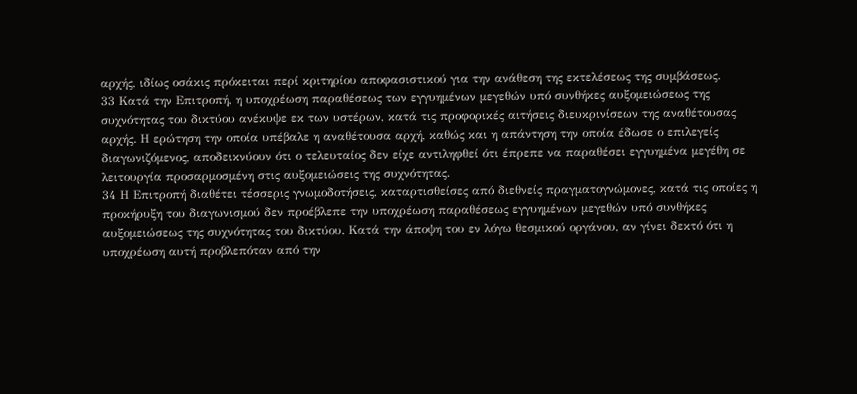αρχής, ιδίως οσάκις πρόκειται περί κριτηρίου αποφασιστικού για την ανάθεση της εκτελέσεως της συμβάσεως.
33 Κατά την Επιτροπή, η υποχρέωση παραθέσεως των εγγυημένων μεγεθών υπό συνθήκες αυξομειώσεως της συχνότητας του δικτύου ανέκυψε εκ των υστέρων, κατά τις προφορικές αιτήσεις διευκρινίσεων της αναθέτουσας αρχής. Η ερώτηση την οποία υπέβαλε η αναθέτουσα αρχή, καθώς και η απάντηση την οποία έδωσε ο επιλεγείς διαγωνιζόμενος, αποδεικνύουν ότι ο τελευταίος δεν είχε αντιληφθεί ότι έπρεπε να παραθέσει εγγυημένα μεγέθη σε λειτουργία προσαρμοσμένη στις αυξομειώσεις της συχνότητας.
34 Η Επιτροπή διαθέτει τέσσερις γνωμοδοτήσεις, καταρτισθείσες από διεθνείς πραγματογνώμονες, κατά τις οποίες η προκήρυξη του διαγωνισμού δεν προέβλεπε την υποχρέωση παραθέσεως εγγυημένων μεγεθών υπό συνθήκες αυξομειώσεως της συχνότητας του δικτύου. Κατά την άποψη του εν λόγω θεσμικού οργάνου, αν γίνει δεκτό ότι η υποχρέωση αυτή προβλεπόταν από την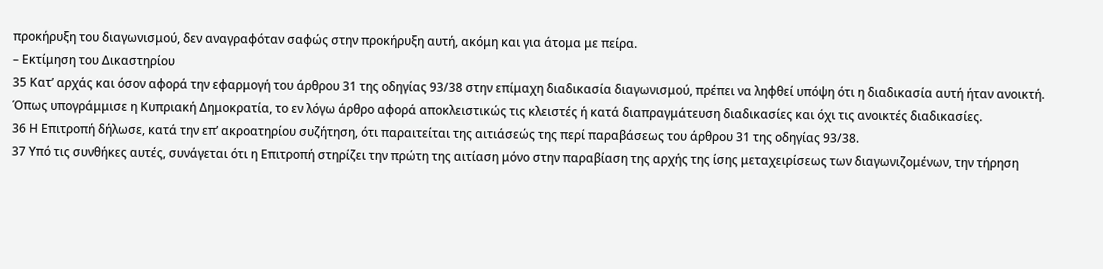προκήρυξη του διαγωνισμού, δεν αναγραφόταν σαφώς στην προκήρυξη αυτή, ακόμη και για άτομα με πείρα.
– Εκτίμηση του Δικαστηρίου
35 Κατ’ αρχάς και όσον αφορά την εφαρμογή του άρθρου 31 της οδηγίας 93/38 στην επίμαχη διαδικασία διαγωνισμού, πρέπει να ληφθεί υπόψη ότι η διαδικασία αυτή ήταν ανοικτή. Όπως υπογράμμισε η Κυπριακή Δημοκρατία, το εν λόγω άρθρο αφορά αποκλειστικώς τις κλειστές ή κατά διαπραγμάτευση διαδικασίες και όχι τις ανοικτές διαδικασίες.
36 Η Επιτροπή δήλωσε, κατά την επ’ ακροατηρίου συζήτηση, ότι παραιτείται της αιτιάσεώς της περί παραβάσεως του άρθρου 31 της οδηγίας 93/38.
37 Υπό τις συνθήκες αυτές, συνάγεται ότι η Επιτροπή στηρίζει την πρώτη της αιτίαση μόνο στην παραβίαση της αρχής της ίσης μεταχειρίσεως των διαγωνιζομένων, την τήρηση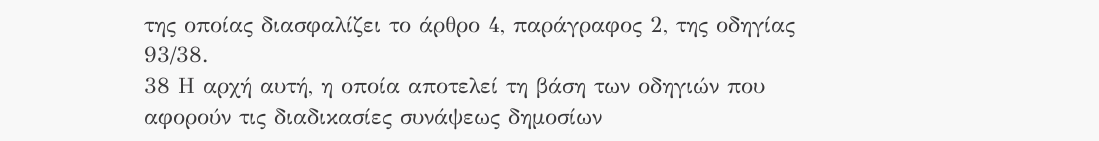της οποίας διασφαλίζει το άρθρο 4, παράγραφος 2, της οδηγίας 93/38.
38 Η αρχή αυτή, η οποία αποτελεί τη βάση των οδηγιών που αφορούν τις διαδικασίες συνάψεως δημοσίων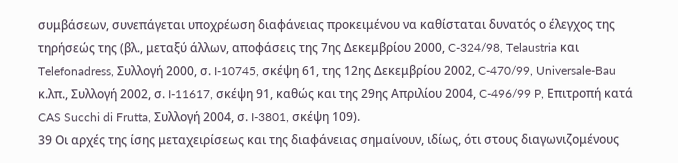συμβάσεων, συνεπάγεται υποχρέωση διαφάνειας προκειμένου να καθίσταται δυνατός ο έλεγχος της τηρήσεώς της (βλ., μεταξύ άλλων, αποφάσεις της 7ης Δεκεμβρίου 2000, C-324/98, Telaustria και Telefonadress, Συλλογή 2000, σ. I-10745, σκέψη 61, της 12ης Δεκεμβρίου 2002, C-470/99, Universale-Bau κ.λπ., Συλλογή 2002, σ. I-11617, σκέψη 91, καθώς και της 29ης Απριλίου 2004, C-496/99 P, Επιτροπή κατά CAS Succhi di Frutta, Συλλογή 2004, σ. I-3801, σκέψη 109).
39 Οι αρχές της ίσης μεταχειρίσεως και της διαφάνειας σημαίνουν, ιδίως, ότι στους διαγωνιζομένους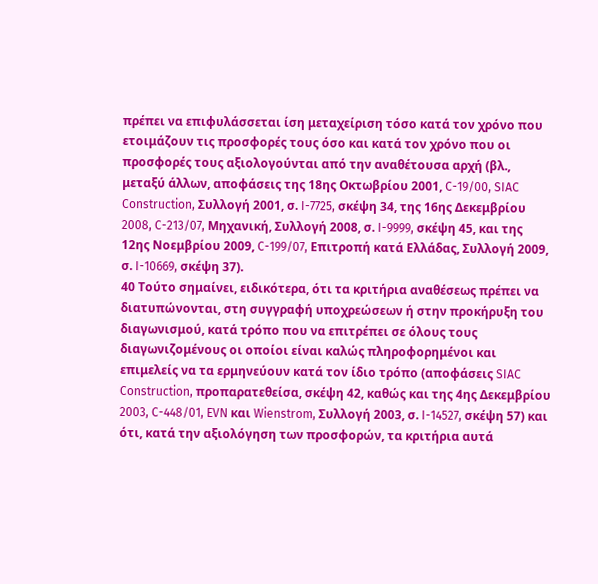πρέπει να επιφυλάσσεται ίση μεταχείριση τόσο κατά τον χρόνο που ετοιμάζουν τις προσφορές τους όσο και κατά τον χρόνο που οι προσφορές τους αξιολογούνται από την αναθέτουσα αρχή (βλ., μεταξύ άλλων, αποφάσεις της 18ης Οκτωβρίου 2001, C-19/00, SIAC Construction, Συλλογή 2001, σ. I-7725, σκέψη 34, της 16ης Δεκεμβρίου 2008, C-213/07, Μηχανική, Συλλογή 2008, σ. I-9999, σκέψη 45, και της 12ης Νοεμβρίου 2009, C-199/07, Επιτροπή κατά Ελλάδας, Συλλογή 2009, σ. I-10669, σκέψη 37).
40 Τούτο σημαίνει, ειδικότερα, ότι τα κριτήρια αναθέσεως πρέπει να διατυπώνονται, στη συγγραφή υποχρεώσεων ή στην προκήρυξη του διαγωνισμού, κατά τρόπο που να επιτρέπει σε όλους τους διαγωνιζομένους οι οποίοι είναι καλώς πληροφορημένοι και επιμελείς να τα ερμηνεύουν κατά τον ίδιο τρόπο (αποφάσεις SIAC Construction, προπαρατεθείσα, σκέψη 42, καθώς και της 4ης Δεκεμβρίου 2003, C-448/01, EVN και Wienstrom, Συλλογή 2003, σ. I-14527, σκέψη 57) και ότι, κατά την αξιολόγηση των προσφορών, τα κριτήρια αυτά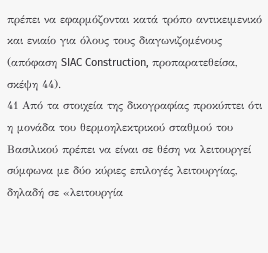πρέπει να εφαρμόζονται κατά τρόπο αντικειμενικό και ενιαίο για όλους τους διαγωνιζομένους (απόφαση SIAC Construction, προπαρατεθείσα, σκέψη 44).
41 Από τα στοιχεία της δικογραφίας προκύπτει ότι η μονάδα του θερμοηλεκτρικού σταθμού του Βασιλικού πρέπει να είναι σε θέση να λειτουργεί σύμφωνα με δύο κύριες επιλογές λειτουργίας, δηλαδή σε «λειτουργία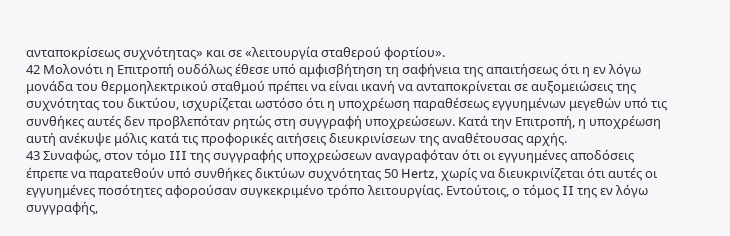ανταποκρίσεως συχνότητας» και σε «λειτουργία σταθερού φορτίου».
42 Μολονότι η Επιτροπή ουδόλως έθεσε υπό αμφισβήτηση τη σαφήνεια της απαιτήσεως ότι η εν λόγω μονάδα του θερμοηλεκτρικού σταθμού πρέπει να είναι ικανή να ανταποκρίνεται σε αυξομειώσεις της συχνότητας του δικτύου, ισχυρίζεται ωστόσο ότι η υποχρέωση παραθέσεως εγγυημένων μεγεθών υπό τις συνθήκες αυτές δεν προβλεπόταν ρητώς στη συγγραφή υποχρεώσεων. Κατά την Επιτροπή, η υποχρέωση αυτή ανέκυψε μόλις κατά τις προφορικές αιτήσεις διευκρινίσεων της αναθέτουσας αρχής.
43 Συναφώς, στον τόμο III της συγγραφής υποχρεώσεων αναγραφόταν ότι οι εγγυημένες αποδόσεις έπρεπε να παρατεθούν υπό συνθήκες δικτύων συχνότητας 50 Hertz, χωρίς να διευκρινίζεται ότι αυτές οι εγγυημένες ποσότητες αφορούσαν συγκεκριμένο τρόπο λειτουργίας. Εντούτοις, ο τόμος II της εν λόγω συγγραφής,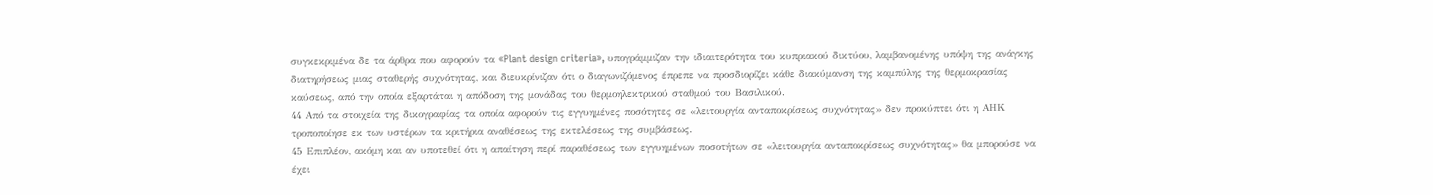συγκεκριμένα δε τα άρθρα που αφορούν τα «Plant design criteria», υπογράμμιζαν την ιδιαιτερότητα του κυπριακού δικτύου, λαμβανομένης υπόψη της ανάγκης διατηρήσεως μιας σταθερής συχνότητας, και διευκρίνιζαν ότι ο διαγωνιζόμενος έπρεπε να προσδιορίζει κάθε διακύμανση της καμπύλης της θερμοκρασίας καύσεως, από την οποία εξαρτάται η απόδοση της μονάδας του θερμοηλεκτρικού σταθμού του Βασιλικού.
44 Από τα στοιχεία της δικογραφίας τα οποία αφορούν τις εγγυημένες ποσότητες σε «λειτουργία ανταποκρίσεως συχνότητας» δεν προκύπτει ότι η ΑΗΚ τροποποίησε εκ των υστέρων τα κριτήρια αναθέσεως της εκτελέσεως της συμβάσεως.
45 Επιπλέον, ακόμη και αν υποτεθεί ότι η απαίτηση περί παραθέσεως των εγγυημένων ποσοτήτων σε «λειτουργία ανταποκρίσεως συχνότητας» θα μπορούσε να έχει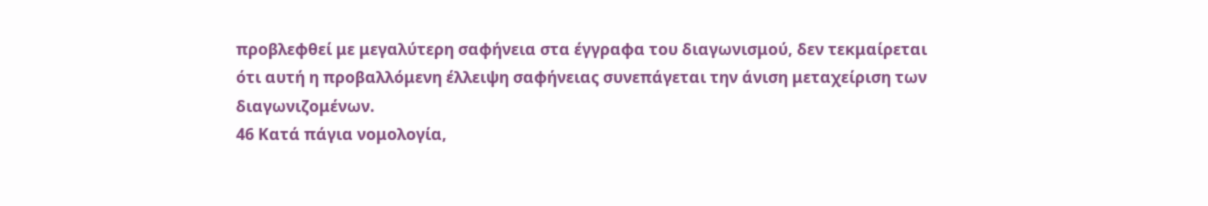προβλεφθεί με μεγαλύτερη σαφήνεια στα έγγραφα του διαγωνισμού, δεν τεκμαίρεται ότι αυτή η προβαλλόμενη έλλειψη σαφήνειας συνεπάγεται την άνιση μεταχείριση των διαγωνιζομένων.
46 Κατά πάγια νομολογία,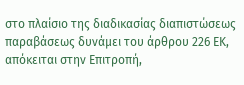στο πλαίσιο της διαδικασίας διαπιστώσεως παραβάσεως δυνάμει του άρθρου 226 ΕΚ, απόκειται στην Επιτροπή,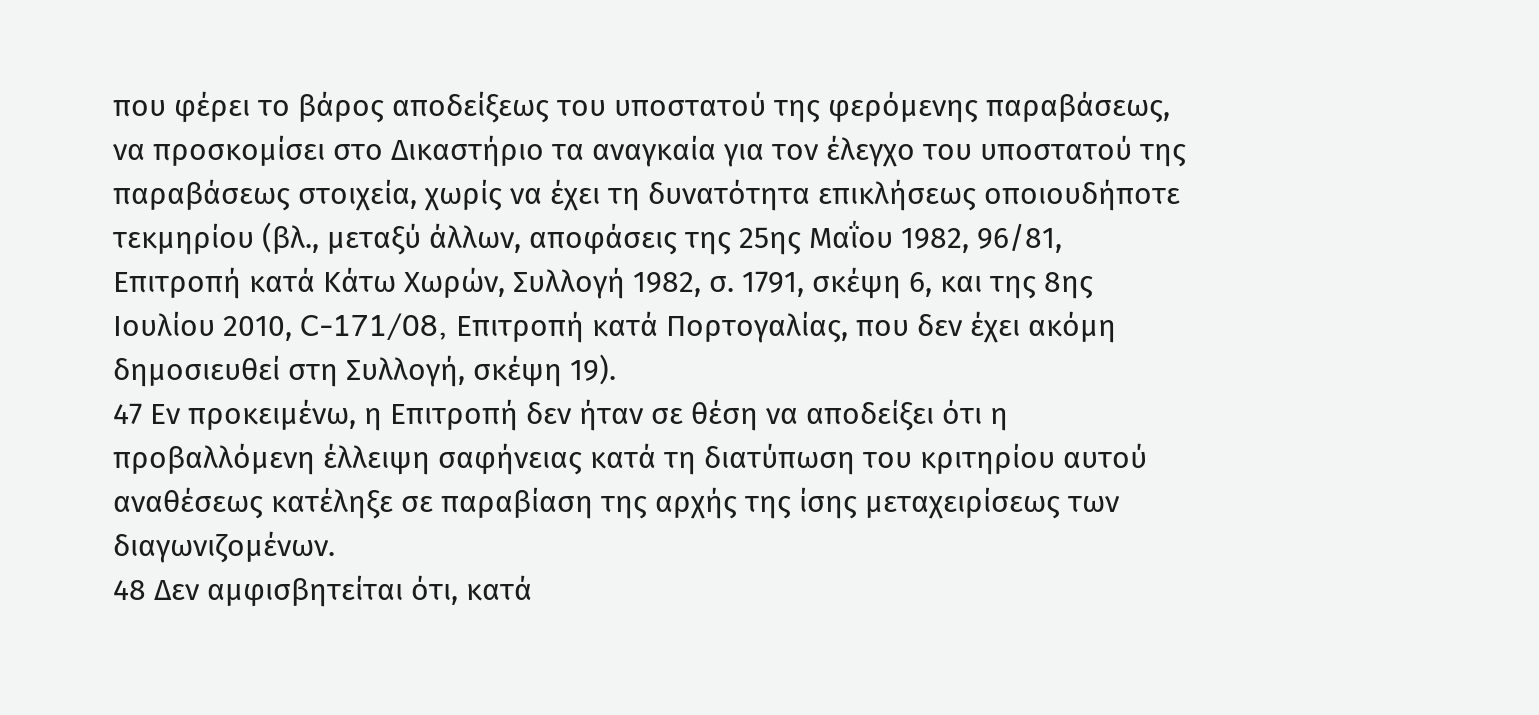που φέρει το βάρος αποδείξεως του υποστατού της φερόμενης παραβάσεως, να προσκομίσει στο Δικαστήριο τα αναγκαία για τον έλεγχο του υποστατού της παραβάσεως στοιχεία, χωρίς να έχει τη δυνατότητα επικλήσεως οποιουδήποτε τεκμηρίου (βλ., μεταξύ άλλων, αποφάσεις της 25ης Μαΐου 1982, 96/81, Επιτροπή κατά Κάτω Χωρών, Συλλογή 1982, σ. 1791, σκέψη 6, και της 8ης Ιουλίου 2010, C-171/08, Επιτροπή κατά Πορτογαλίας, που δεν έχει ακόμη δημοσιευθεί στη Συλλογή, σκέψη 19).
47 Εν προκειμένω, η Επιτροπή δεν ήταν σε θέση να αποδείξει ότι η προβαλλόμενη έλλειψη σαφήνειας κατά τη διατύπωση του κριτηρίου αυτού αναθέσεως κατέληξε σε παραβίαση της αρχής της ίσης μεταχειρίσεως των διαγωνιζομένων.
48 Δεν αμφισβητείται ότι, κατά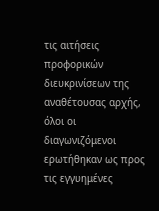τις αιτήσεις προφορικών διευκρινίσεων της αναθέτουσας αρχής, όλοι οι διαγωνιζόμενοι ερωτήθηκαν ως προς τις εγγυημένες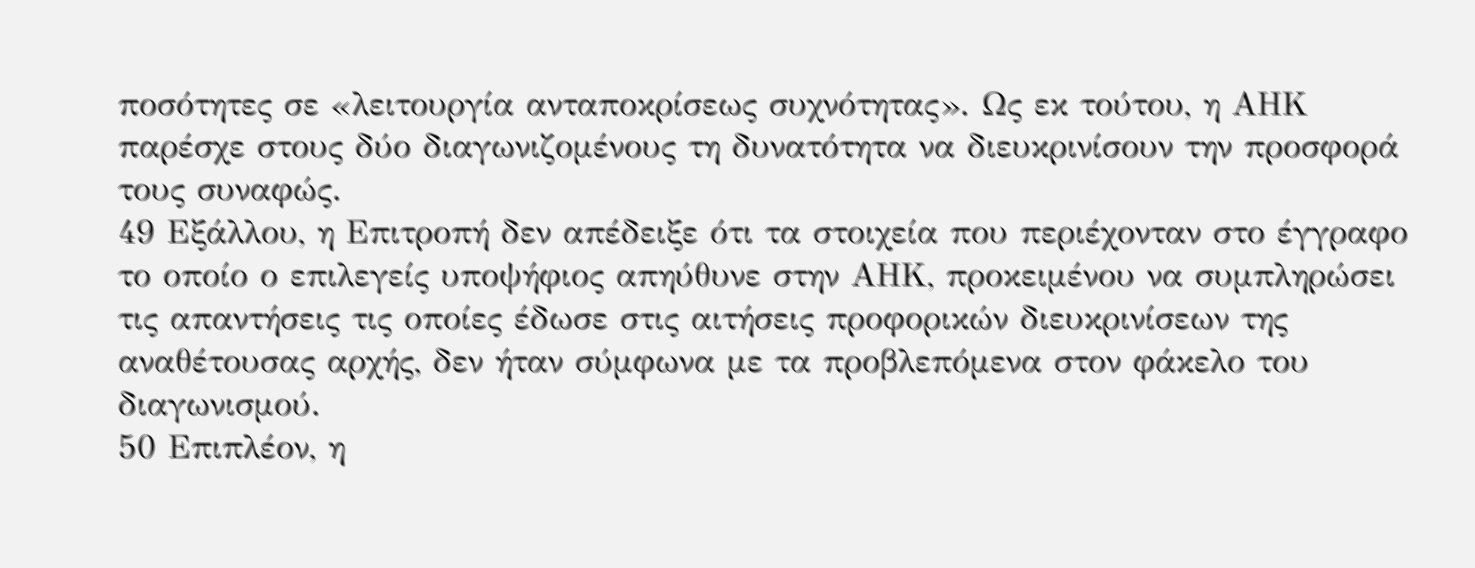ποσότητες σε «λειτουργία ανταποκρίσεως συχνότητας». Ως εκ τούτου, η ΑΗΚ παρέσχε στους δύο διαγωνιζομένους τη δυνατότητα να διευκρινίσουν την προσφορά τους συναφώς.
49 Εξάλλου, η Επιτροπή δεν απέδειξε ότι τα στοιχεία που περιέχονταν στο έγγραφο το οποίο ο επιλεγείς υποψήφιος απηύθυνε στην ΑΗΚ, προκειμένου να συμπληρώσει τις απαντήσεις τις οποίες έδωσε στις αιτήσεις προφορικών διευκρινίσεων της αναθέτουσας αρχής, δεν ήταν σύμφωνα με τα προβλεπόμενα στον φάκελο του διαγωνισμού.
50 Επιπλέον, η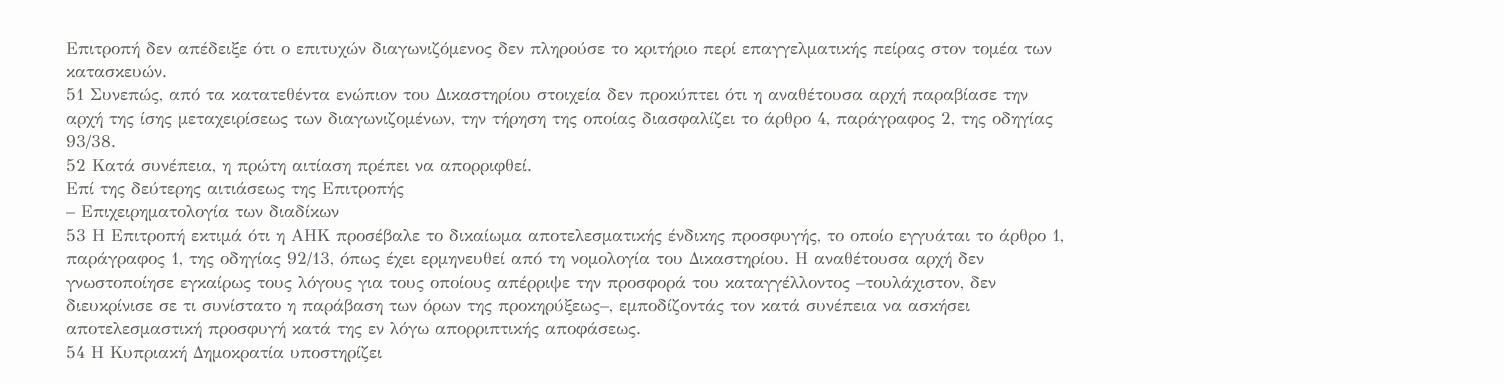Επιτροπή δεν απέδειξε ότι ο επιτυχών διαγωνιζόμενος δεν πληρούσε το κριτήριο περί επαγγελματικής πείρας στον τομέα των κατασκευών.
51 Συνεπώς, από τα κατατεθέντα ενώπιον του Δικαστηρίου στοιχεία δεν προκύπτει ότι η αναθέτουσα αρχή παραβίασε την αρχή της ίσης μεταχειρίσεως των διαγωνιζομένων, την τήρηση της οποίας διασφαλίζει το άρθρο 4, παράγραφος 2, της οδηγίας 93/38.
52 Κατά συνέπεια, η πρώτη αιτίαση πρέπει να απορριφθεί.
Επί της δεύτερης αιτιάσεως της Επιτροπής
– Επιχειρηματολογία των διαδίκων
53 Η Επιτροπή εκτιμά ότι η ΑΗΚ προσέβαλε το δικαίωμα αποτελεσματικής ένδικης προσφυγής, το οποίο εγγυάται το άρθρο 1, παράγραφος 1, της οδηγίας 92/13, όπως έχει ερμηνευθεί από τη νομολογία του Δικαστηρίου. Η αναθέτουσα αρχή δεν γνωστοποίησε εγκαίρως τους λόγους για τους οποίους απέρριψε την προσφορά του καταγγέλλοντος –τουλάχιστον, δεν διευκρίνισε σε τι συνίστατο η παράβαση των όρων της προκηρύξεως–, εμποδίζοντάς τον κατά συνέπεια να ασκήσει αποτελεσμαστική προσφυγή κατά της εν λόγω απορριπτικής αποφάσεως.
54 Η Κυπριακή Δημοκρατία υποστηρίζει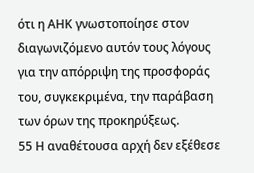ότι η ΑΗΚ γνωστοποίησε στον διαγωνιζόμενο αυτόν τους λόγους για την απόρριψη της προσφοράς του, συγκεκριμένα, την παράβαση των όρων της προκηρύξεως.
55 Η αναθέτουσα αρχή δεν εξέθεσε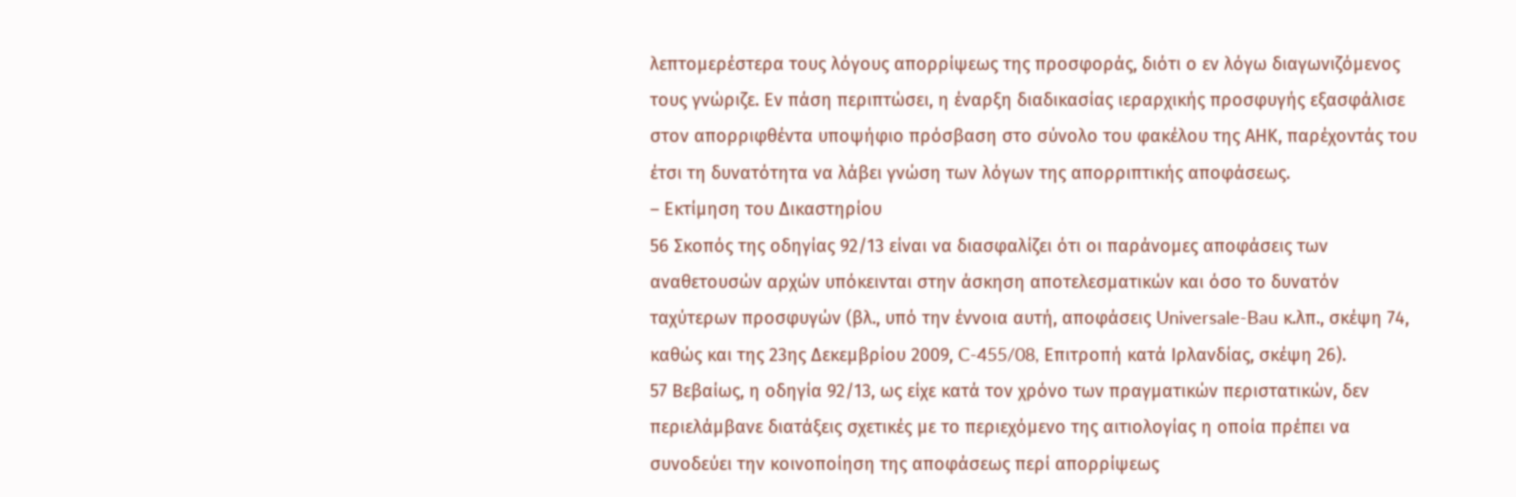λεπτομερέστερα τους λόγους απορρίψεως της προσφοράς, διότι ο εν λόγω διαγωνιζόμενος τους γνώριζε. Εν πάση περιπτώσει, η έναρξη διαδικασίας ιεραρχικής προσφυγής εξασφάλισε στον απορριφθέντα υποψήφιο πρόσβαση στο σύνολο του φακέλου της ΑΗΚ, παρέχοντάς του έτσι τη δυνατότητα να λάβει γνώση των λόγων της απορριπτικής αποφάσεως.
– Εκτίμηση του Δικαστηρίου
56 Σκοπός της οδηγίας 92/13 είναι να διασφαλίζει ότι οι παράνομες αποφάσεις των αναθετουσών αρχών υπόκεινται στην άσκηση αποτελεσματικών και όσο το δυνατόν ταχύτερων προσφυγών (βλ., υπό την έννοια αυτή, αποφάσεις Universale-Bau κ.λπ., σκέψη 74, καθώς και της 23ης Δεκεμβρίου 2009, C-455/08, Επιτροπή κατά Ιρλανδίας, σκέψη 26).
57 Βεβαίως, η οδηγία 92/13, ως είχε κατά τον χρόνο των πραγματικών περιστατικών, δεν περιελάμβανε διατάξεις σχετικές με το περιεχόμενο της αιτιολογίας η οποία πρέπει να συνοδεύει την κοινοποίηση της αποφάσεως περί απορρίψεως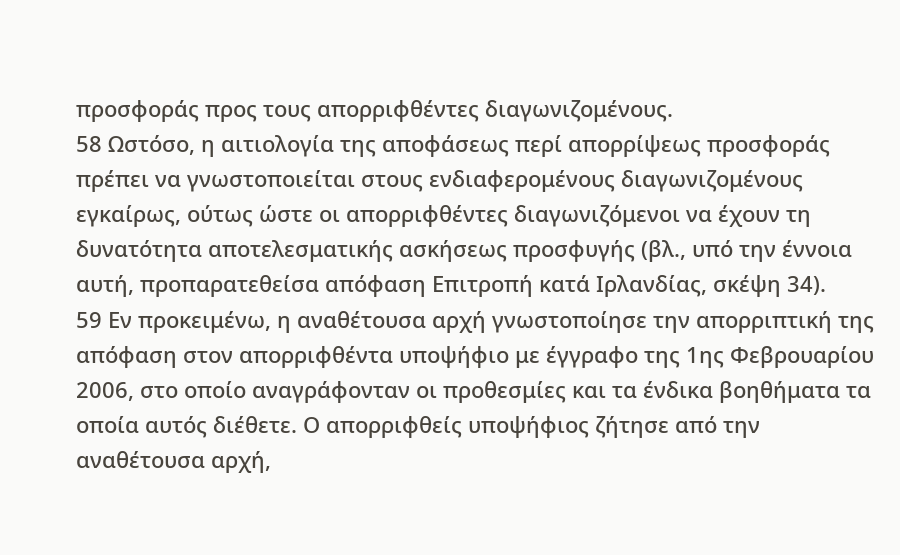προσφοράς προς τους απορριφθέντες διαγωνιζομένους.
58 Ωστόσο, η αιτιολογία της αποφάσεως περί απορρίψεως προσφοράς πρέπει να γνωστοποιείται στους ενδιαφερομένους διαγωνιζομένους εγκαίρως, ούτως ώστε οι απορριφθέντες διαγωνιζόμενοι να έχουν τη δυνατότητα αποτελεσματικής ασκήσεως προσφυγής (βλ., υπό την έννοια αυτή, προπαρατεθείσα απόφαση Επιτροπή κατά Ιρλανδίας, σκέψη 34).
59 Εν προκειμένω, η αναθέτουσα αρχή γνωστοποίησε την απορριπτική της απόφαση στον απορριφθέντα υποψήφιο με έγγραφο της 1ης Φεβρουαρίου 2006, στο οποίο αναγράφονταν οι προθεσμίες και τα ένδικα βοηθήματα τα οποία αυτός διέθετε. Ο απορριφθείς υποψήφιος ζήτησε από την αναθέτουσα αρχή,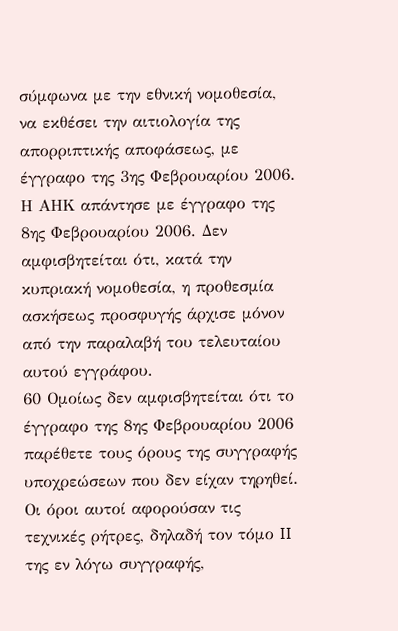σύμφωνα με την εθνική νομοθεσία, να εκθέσει την αιτιολογία της απορριπτικής αποφάσεως, με έγγραφο της 3ης Φεβρουαρίου 2006. Η ΑΗΚ απάντησε με έγγραφο της 8ης Φεβρουαρίου 2006. Δεν αμφισβητείται ότι, κατά την κυπριακή νομοθεσία, η προθεσμία ασκήσεως προσφυγής άρχισε μόνον από την παραλαβή του τελευταίου αυτού εγγράφου.
60 Ομοίως δεν αμφισβητείται ότι το έγγραφο της 8ης Φεβρουαρίου 2006 παρέθετε τους όρους της συγγραφής υποχρεώσεων που δεν είχαν τηρηθεί. Οι όροι αυτοί αφορούσαν τις τεχνικές ρήτρες, δηλαδή τον τόμο II της εν λόγω συγγραφής,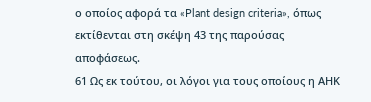ο οποίος αφορά τα «Plant design criteria», όπως εκτίθενται στη σκέψη 43 της παρούσας αποφάσεως.
61 Ως εκ τούτου, οι λόγοι για τους οποίους η ΑΗΚ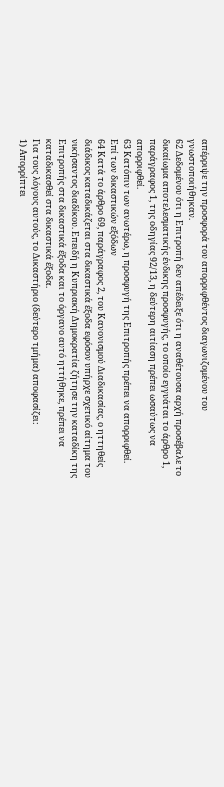απέρριψε την προσφορά του απορριφθέντος διαγωνιζομένου του γνωστοποιήθηκαν.
62 Δεδομένου ότι η Επιτροπή δεν απέδειξε ότι η αναθέτουσα αρχή προσέβαλε το δικαίωμα αποτελεσματικής ένδικης προσφυγής, το οποίο εγγυάται το άρθρο 1, παράγραφος 1, της οδηγίας 92/13, η δεύτερη αιτίαση πρέπει ωσαύτως να απορριφθεί.
63 Κατόπιν των ανωτέρω, η προσφυγή της Επιτροπής πρέπει να απορριφθεί.
Επί των δικαστικών εξόδων
64 Κατά το άρθρο 69, παράγραφος 2, του Κανονισμού Διαδικασίας, ο ηττηθείς διάδικος καταδικάζεται στα δικαστικά έξοδα εφόσον υπήρχε σχετικό αίτημα του νικήσαντος διαδίκου. Επειδή η Κυπριακή Δημοκρατία ζήτησε την καταδίκη της Επιτροπής στα δικαστικά έξοδα και το όργανο αυτό ηττήθηκε, πρέπει να καταδικασθεί στα δικαστικά έξοδα.
Για τους λόγους αυτούς, το Δικαστήριο (δεύτερο τμήμα) αποφασίζει:
1) Απορρίπτει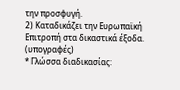την προσφυγή.
2) Καταδικάζει την Ευρωπαϊκή Επιτροπή στα δικαστικά έξοδα.
(υπογραφές)
* Γλώσσα διαδικασίας: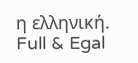η ελληνική.
Full & Egal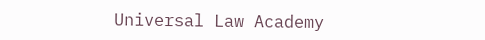Universal Law Academy